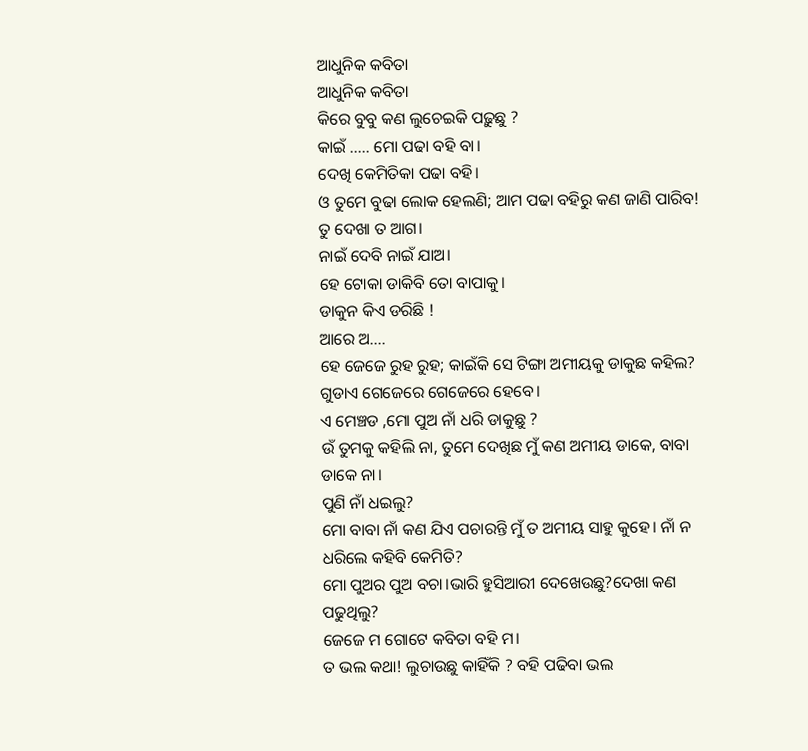ଆଧୁନିକ କବିତା
ଆଧୁନିକ କବିତା
କିରେ ବୁବୁ କଣ ଲୁଚେଇକି ପଢ଼ୁଛୁ ?
କାଇଁ ..... ମୋ ପଢା ବହି ବା।
ଦେଖି କେମିତିକା ପଢା ବହି।
ଓ ତୁମେ ବୁଢା ଲୋକ ହେଲଣି; ଆମ ପଢା ବହିରୁ କଣ ଜାଣି ପାରିବ!
ତୁ ଦେଖା ତ ଆଗ।
ନାଇଁ ଦେବି ନାଇଁ ଯାଅ।
ହେ ଟୋକା ଡାକିବି ତୋ ବାପାକୁ।
ଡାକୁନ କିଏ ଡରିଛି !
ଆରେ ଅ....
ହେ ଜେଜେ ରୁହ ରୁହ; କାଇଁକି ସେ ଟିଙ୍ଗା ଅମୀୟକୁ ଡାକୁଛ କହିଲ? ଗୁଡାଏ ଗେଜେରେ ଗେଜେରେ ହେବେ।
ଏ ମେଞ୍ଚଡ ,ମୋ ପୁଅ ନାଁ ଧରି ଡାକୁଛୁ ?
ଉଁ ତୁମକୁ କହିଲି ନା, ତୁମେ ଦେଖିଛ ମୁଁ କଣ ଅମୀୟ ଡାକେ, ବାବା ଡାକେ ନା।
ପୁଣି ନାଁ ଧଇଲୁ?
ମୋ ବାବା ନାଁ କଣ ଯିଏ ପଚାରନ୍ତି ମୁଁ ତ ଅମୀୟ ସାହୁ କୁହେ। ନାଁ ନ ଧରିଲେ କହିବି କେମିତି?
ମୋ ପୁଅର ପୁଅ ବଚା।ଭାରି ହୁସିଆରୀ ଦେଖେଉଛୁ?ଦେଖା କଣ ପଢୁଥିଲୁ?
ଜେଜେ ମ ଗୋଟେ କବିତା ବହି ମ।
ତ ଭଲ କଥା! ଲୁଚାଉଛୁ କାହିଁକି ? ବହି ପଢିବା ଭଲ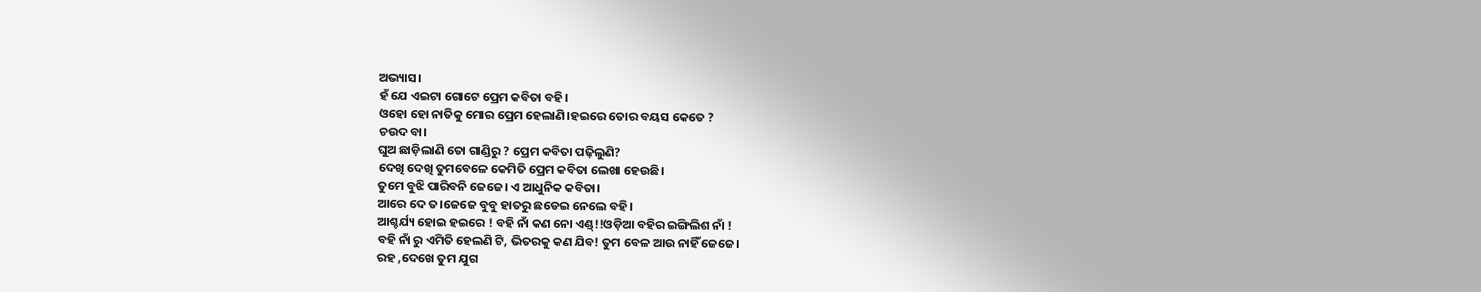ଅଭ୍ୟାସ।
ହଁ ଯେ ଏଇଟା ଗୋଟେ ପ୍ରେମ କବିତା ବହି।
ଓହୋ ହୋ ନାତିକୁ ମୋର ପ୍ରେମ ହେଲାଣି।ହଇରେ ତୋର ବୟସ କେତେ ?
ଚଉଦ ବା।
ଘୁଅ ଛାଡ଼ିଲାଣି ତୋ ଗାଣ୍ଡିରୁ ? ପ୍ରେମ କବିତା ପଢ଼ିଲୁଣି?
ଦେଖି ଦେଖି ତୁମବେଳେ କେମିତି ପ୍ରେମ କବିତା ଲେଖା ହେଉଛି।
ତୁମେ ବୁଝି ପାରିବନି ଜେଜେ। ଏ ଆଧୁନିକ କବିତା।
ଆରେ ଦେ ତ।ଜେଜେ ବୁବୁ ହାତରୁ ଛଡେଇ ନେଲେ ବହି।
ଆଶ୍ଚର୍ଯ୍ୟ ହୋଇ ହଇରେ ! ବହି ନାଁ କଣ ନୋ ଏଣ୍ଡ୍!!ଓଡ଼ିଆ ବହିର ଇଙ୍ଗିଲିଶ ନାଁ !
ବହି ନାଁ ରୁ ଏମିତି ହେଲଣି ଟି, ଭିତରକୁ କଣ ଯିବ! ତୁମ ବେଳ ଆଉ ନାହିଁ ଜେଜେ।
ରହ ,ଦେଖେ ତୁମ ଯୁଗ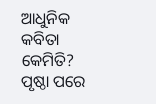ଆଧୁନିକ କବିତା କେମିତି?
ପୃଷ୍ଠା ପରେ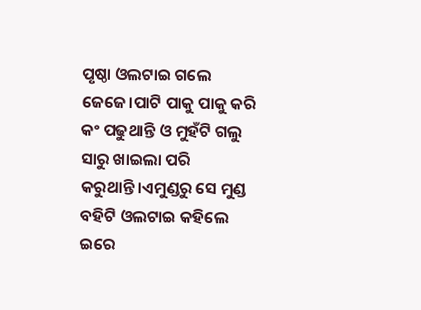ପୃଷ୍ଠା ଓଲଟାଇ ଗଲେ ଜେଜେ।ପାଟି ପାକୁ ପାକୁ କରି କଂ ପଢୁଥାନ୍ତି ଓ ମୁହଁଟି ଗଲୁ ସାରୁ ଖାଇଲା ପରି କରୁଥାନ୍ତି।ଏମୁଣ୍ଡରୁ ସେ ମୁଣ୍ଡ ବହିଟି ଓଲଟାଇ କହିଲେ ଇରେ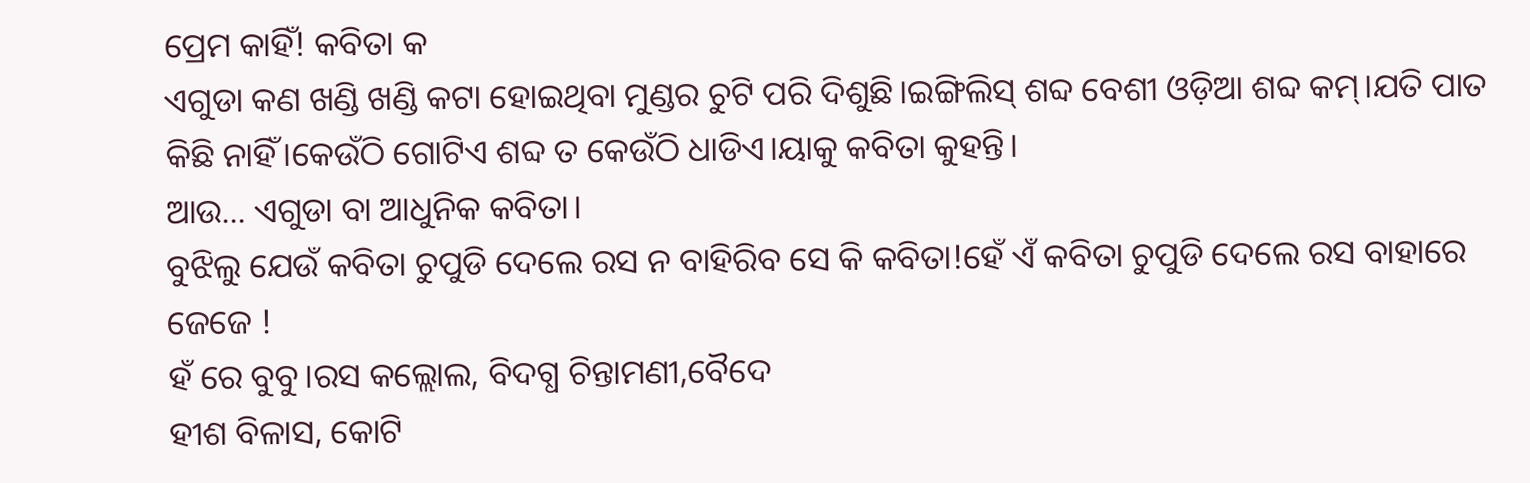ପ୍ରେମ କାହିଁ! କବିତା କ
ଏଗୁଡା କଣ ଖଣ୍ଡି ଖଣ୍ଡି କଟା ହୋଇଥିବା ମୁଣ୍ଡର ଚୁଟି ପରି ଦିଶୁଛି।ଇଙ୍ଗିଲିସ୍ ଶବ୍ଦ ବେଶୀ ଓଡ଼ିଆ ଶବ୍ଦ କମ୍।ଯତି ପାତ କିଛି ନାହିଁ।କେଉଁଠି ଗୋଟିଏ ଶବ୍ଦ ତ କେଉଁଠି ଧାଡିଏ।ୟାକୁ କବିତା କୁହନ୍ତି।
ଆଉ... ଏଗୁଡା ବା ଆଧୁନିକ କବିତା।
ବୁଝିଲୁ ଯେଉଁ କବିତା ଚୁପୁଡି ଦେଲେ ରସ ନ ବାହିରିବ ସେ କି କବିତା!ହେଁ ଏଁ କବିତା ଚୁପୁଡି ଦେଲେ ରସ ବାହାରେ ଜେଜେ !
ହଁ ରେ ବୁବୁ।ରସ କଲ୍ଲୋଲ, ବିଦଗ୍ଧ ଚିନ୍ତାମଣୀ,ବୈଦେ
ହୀଶ ବିଳାସ, କୋଟି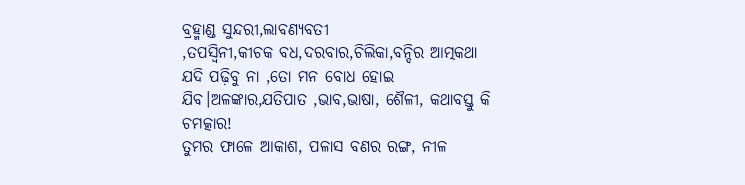ବ୍ରହ୍ମାଣ୍ଡ ସୁନ୍ଦରୀ,ଲାବଣ୍ୟବତୀ
,ତପସ୍ୱିନୀ,କୀଚକ ବଧ,ଦରବାର,ଚିଲିକା,ବନ୍ଦିର ଆତ୍ମକଥା ଯଦି ପଢ଼ିବୁ ନା ,ତୋ ମନ ବୋଧ ହୋଇ
ଯିବ।ଅଳଙ୍କାର,ଯତିପାତ ,ଭାବ,ଭାଷା, ଶୈଳୀ, କଥାବସ୍ତୁ କି ଚମତ୍କାର!
ତୁମର ଫାଳେ ଆକାଶ, ପଳାସ ବଣର ରଙ୍ଗ, ନୀଳ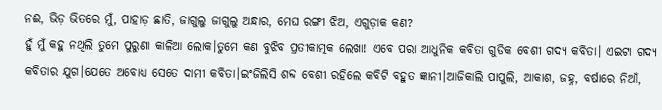ନଈ, ଭିଡ଼ ଭିତରେ ମୁଁ, ପାହାଡ଼ ଛାତି, ଜାଗୁଲୁ ଜାଗୁଲୁ ଅନ୍ଧାର, ମେଘ ରଙ୍ଗୀ ଝିଅ, ଏଗୁଡ଼ାକ କଣ?
ହୁଁ ମୁଁ କହୁ ନଥିଲି ତୁମେ ପୁରୁଣା କାଳିଆ ଲୋକ।ତୁମେ କଣ ବୁଝିବ ପ୍ରତୀକାତ୍ମକ ଲେଖା! ଏବେ ପରା ଆଧୁନିକ କବିତା ଗୁଡିକ ବେଶୀ ଗଦ୍ୟ କବିତା। ଏଇଟା ଗଦ୍ୟ କବିତାର ଯୁଗ।ଯେତେ ଅବୋଧ୍ୟ ସେତେ ଦାମୀ କବିତା।ଇଂଜିଲିସି ଶବ୍ଦ ବେଶୀ ରହିଲେ କବିଟି ବହୁତ ଜ୍ଞାନୀ।ଆଜିକାଲି ପାପୁଲି, ଆକାଶ, ଜହ୍ନ, ବର୍ଷାରେ ନିଆଁ,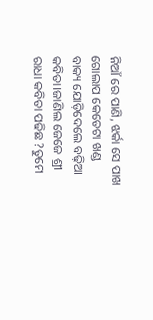ନିଆଁ ରେ ପାଣି, ଝର୍କା ସେ ପାଖ ଗୋଲାପ କେତେଟା ଖଣ୍ଡ ବାକ୍ୟ ଯୋଡ଼ିଦେଲେ ବଢ଼ିଆ କବିତା।ଜାଣିଲ ଜେଜେ ଶ୍ରୀ ରାଧା କବିତା ପଢିଛ ?ତୁମେ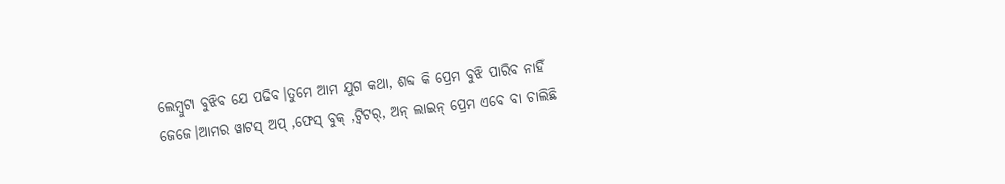ଲେମ୍ବୁଟା ବୁଝିବ ଯେ ପଢିବ।ତୁମେ ଆମ ଯୁଗ କଥା, ଶବ୍ଦ କି ପ୍ରେମ ବୁଝି ପାରିବ ନାହିଁ ଜେଜେ।ଆମର ୱାଟସ୍ ଅପ୍ ,ଫେସ୍ ବୁକ୍ ,ଟ୍ୱିଟର୍, ଅନ୍ ଲାଇନ୍ ପ୍ରେମ ଏବେ ବା ଚାଲିଛି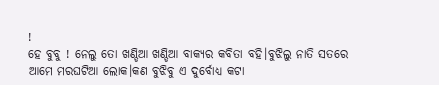!
ହେ ବୁବୁ ! ନେଲୁ ତୋ ଖଣ୍ଡିଆ ଖଣ୍ଡିଆ ବାକ୍ୟର କବିତା ବହି।ବୁଝିଲୁ ନାତି ସତରେ ଆମେ ମରଘଟିଆ ଲୋକ।କଣ ବୁଝିବୁ ଏ ଦୁର୍ବୋଧ୍ୟ କଟା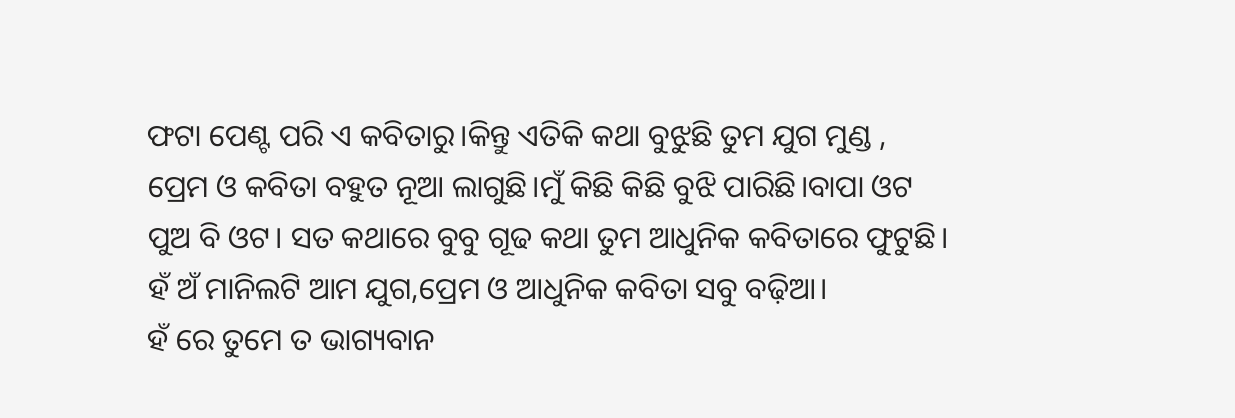ଫଟା ପେଣ୍ଟ ପରି ଏ କବିତାରୁ।କିନ୍ତୁ ଏତିକି କଥା ବୁଝୁଛି ତୁମ ଯୁଗ ମୁଣ୍ଡ , ପ୍ରେମ ଓ କବିତା ବହୁତ ନୂଆ ଲାଗୁଛି।ମୁଁ କିଛି କିଛି ବୁଝି ପାରିଛି।ବାପା ଓଟ ପୁଅ ବି ଓଟ। ସତ କଥାରେ ବୁବୁ ଗୂଢ କଥା ତୁମ ଆଧୁନିକ କବିତାରେ ଫୁଟୁଛି।
ହଁ ଅଁ ମାନିଲଟି ଆମ ଯୁଗ,ପ୍ରେମ ଓ ଆଧୁନିକ କବିତା ସବୁ ବଢ଼ିଆ।
ହଁ ରେ ତୁମେ ତ ଭାଗ୍ୟବାନ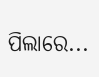ପିଲାରେ...